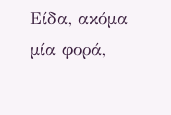Είδα, ακόμα μία φορά,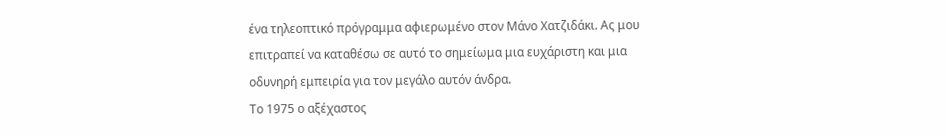ένα τηλεοπτικό πρόγραμμα αφιερωμένο στον Μάνο Χατζιδάκι. Ας μου επιτραπεί να καταθέσω σε αυτό το σημείωμα μια ευχάριστη και μια οδυνηρή εμπειρία για τον μεγάλο αυτόν άνδρα.
Το 1975 ο αξέχαστος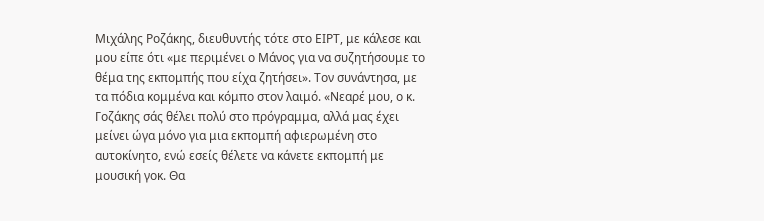Μιχάλης Ροζάκης, διευθυντής τότε στο ΕΙΡΤ, με κάλεσε και μου είπε ότι «με περιμένει ο Μάνος για να συζητήσουμε το θέμα της εκπομπής που είχα ζητήσει». Τον συνάντησα, με τα πόδια κομμένα και κόμπο στον λαιμό. «Νεαρέ μου, ο κ. Γοζάκης σάς θέλει πολύ στο πρόγραμμα, αλλά μας έχει μείνει ώγα μόνο για μια εκπομπή αφιερωμένη στο αυτοκίνητο, ενώ εσείς θέλετε να κάνετε εκπομπή με μουσική γοκ. Θα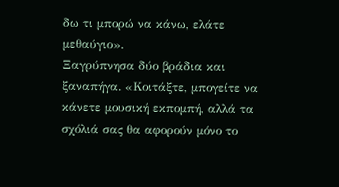δω τι μπορώ να κάνω, ελάτε μεθαύγιο».
Ξαγρύπνησα δύο βράδια και ξαναπήγα. «Κοιτάξτε, μπογείτε να κάνετε μουσική εκπομπή, αλλά τα σχόλιά σας θα αφορούν μόνο το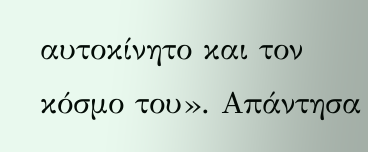αυτοκίνητο και τον κόσμο του». Απάντησα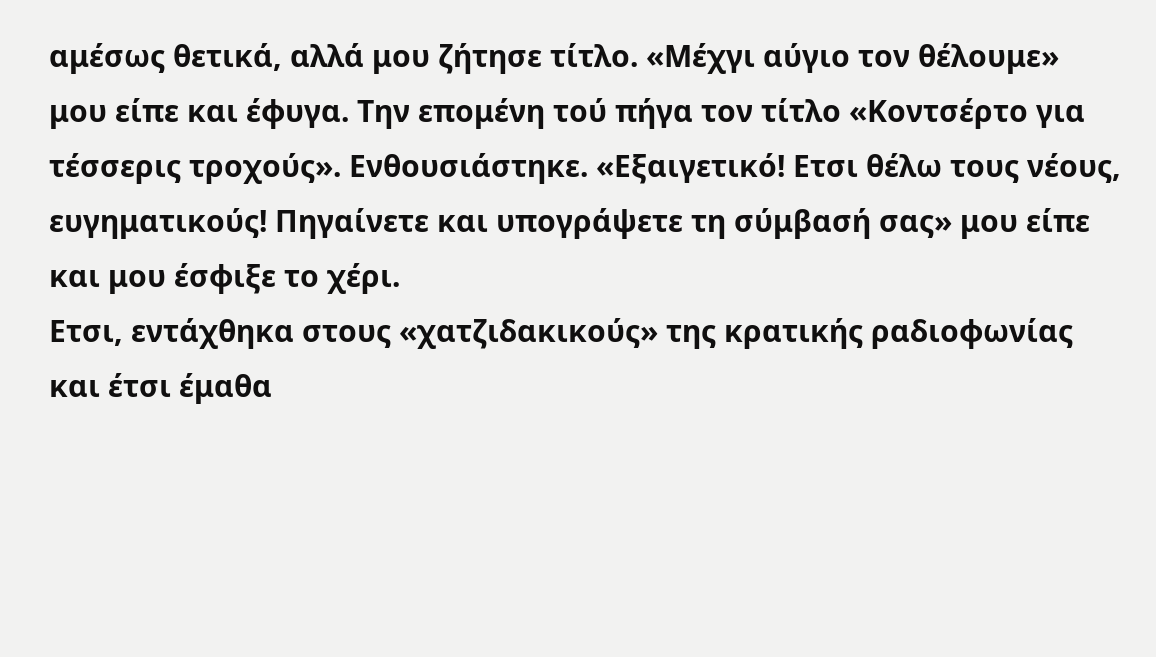αμέσως θετικά, αλλά μου ζήτησε τίτλο. «Μέχγι αύγιο τον θέλουμε» μου είπε και έφυγα. Την επομένη τού πήγα τον τίτλο «Κοντσέρτο για τέσσερις τροχούς». Ενθουσιάστηκε. «Εξαιγετικό! Ετσι θέλω τους νέους, ευγηματικούς! Πηγαίνετε και υπογράψετε τη σύμβασή σας» μου είπε και μου έσφιξε το χέρι.
Ετσι, εντάχθηκα στους «χατζιδακικούς» της κρατικής ραδιοφωνίας και έτσι έμαθα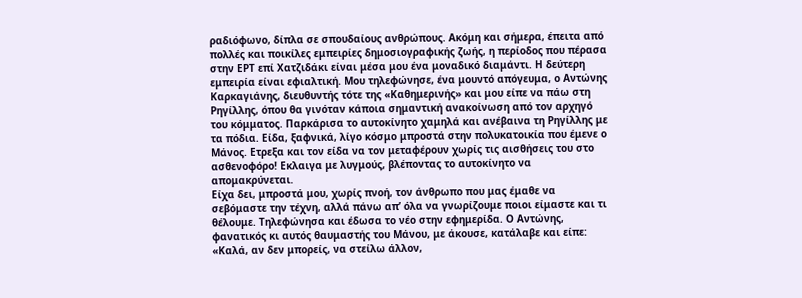ραδιόφωνο, δίπλα σε σπουδαίους ανθρώπους. Ακόμη και σήμερα, έπειτα από πολλές και ποικίλες εμπειρίες δημοσιογραφικής ζωής, η περίοδος που πέρασα στην ΕΡΤ επί Χατζιδάκι είναι μέσα μου ένα μοναδικό διαμάντι. Η δεύτερη εμπειρία είναι εφιαλτική. Μου τηλεφώνησε, ένα μουντό απόγευμα, ο Αντώνης Καρκαγιάνης, διευθυντής τότε της «Καθημερινής» και μου είπε να πάω στη Ρηγίλλης, όπου θα γινόταν κάποια σημαντική ανακοίνωση από τον αρχηγό του κόμματος. Παρκάρισα το αυτοκίνητο χαμηλά και ανέβαινα τη Ρηγίλλης με τα πόδια. Είδα, ξαφνικά, λίγο κόσμο μπροστά στην πολυκατοικία που έμενε ο Μάνος. Ετρεξα και τον είδα να τον μεταφέρουν χωρίς τις αισθήσεις του στο ασθενοφόρο! Εκλαιγα με λυγμούς, βλέποντας το αυτοκίνητο να απομακρύνεται.
Είχα δει, μπροστά μου, χωρίς πνοή, τον άνθρωπο που μας έμαθε να σεβόμαστε την τέχνη, αλλά πάνω απ’ όλα να γνωρίζουμε ποιοι είμαστε και τι θέλουμε. Τηλεφώνησα και έδωσα το νέο στην εφημερίδα. Ο Αντώνης, φανατικός κι αυτός θαυμαστής του Μάνου, με άκουσε, κατάλαβε και είπε: «Καλά, αν δεν μπορείς, να στείλω άλλον,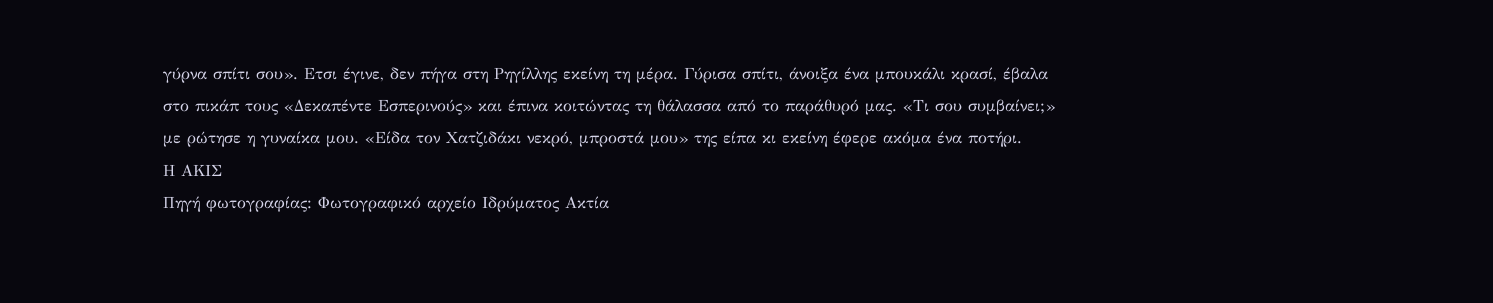γύρνα σπίτι σου». Ετσι έγινε, δεν πήγα στη Ρηγίλλης εκείνη τη μέρα. Γύρισα σπίτι, άνοιξα ένα μπουκάλι κρασί, έβαλα στο πικάπ τους «Δεκαπέντε Εσπερινούς» και έπινα κοιτώντας τη θάλασσα από το παράθυρό μας. «Τι σου συμβαίνει;» με ρώτησε η γυναίκα μου. «Είδα τον Χατζιδάκι νεκρό, μπροστά μου» της είπα κι εκείνη έφερε ακόμα ένα ποτήρι.
Η ΑΚΙΣ
Πηγή φωτογραφίας: Φωτογραφικό αρχείο Ιδρύματος Ακτία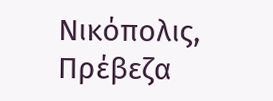Νικόπολις, Πρέβεζα